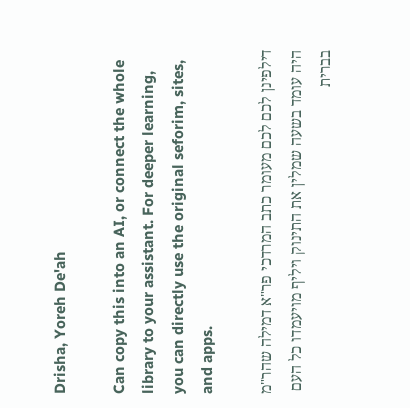Drisha, Yoreh De'ah

Can copy this into an AI, or connect the whole library to your assistant. For deeper learning, you can directly use the original seforim, sites, and apps.

דילפינן לכם לכם מעומר כתב המרדכי פר"א דמילה שהר"מ היה עומד בשעה שמלין את התינוק ויליף מויעמדו כל העם בברית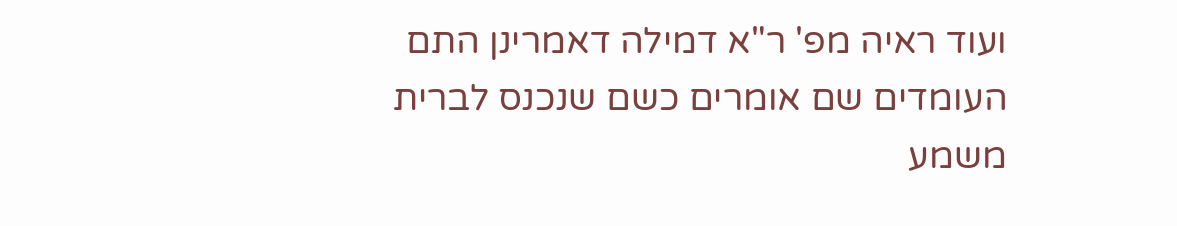ועוד ראיה מפ' ר"א דמילה דאמרינן התם העומדים שם אומרים כשם שנכנס לברית משמע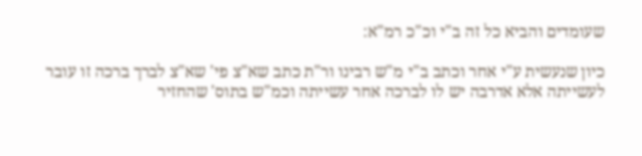שעומדים והביא כל זה ב"י וכ"כ רמ"א:

כיון שנעשית ע"י אחר וכתב ב"י מ"ש רבינו ור"ת כתב שא"צ פי' שא"צ לברך ברכה זו עובר לעשייתה אלא אדרבה יש לו לברכה אחר עשייתה וכמ"ש בתוס' שהחזיר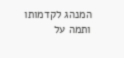המנהג לקדמותו ותמה על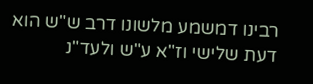רבינו דמשמע מלשונו דרב ש"ש הוא דעת שלישי וז"א ע"ש ולעד"נ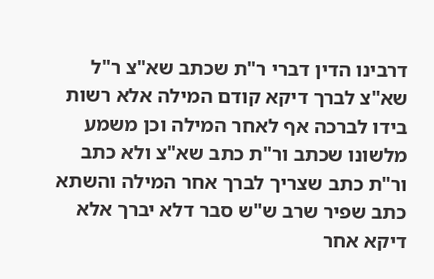דרבינו הדין דברי ר"ת שכתב שא"צ ר"ל שא"צ לברך דיקא קודם המילה אלא רשות בידו לברכה אף לאחר המילה וכן משמע מלשונו שכתב ור"ת כתב שא"צ ולא כתב ור"ת כתב שצריך לברך אחר המילה והשתא כתב שפיר שרב ש"ש סבר דלא יברך אלא דיקא אחר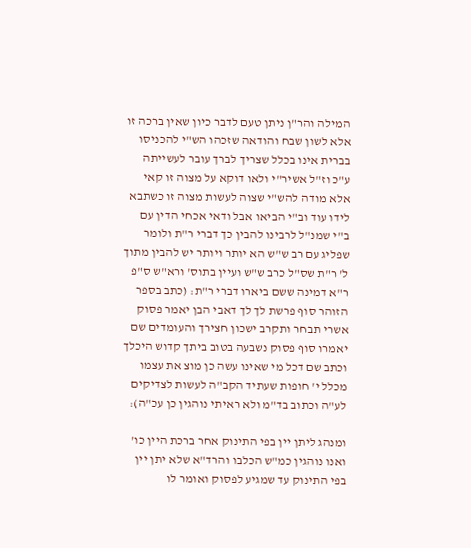המילה והר"ן ניתן טעם לדבר כיון שאין ברכה זו אלא לשון שבח והודאה שזכהו הש"י להכניסו בברית אינו בכלל שצריך לברך עובר לעשייתה ע"כ וז"ל אשיר"י ולאו דוקא על מצוה זו קאי אלא מודה להש"י שצוה לעשות מצוה זו כשתבא לידו עוד וב"י הביאו אבל ודאי אכחי הדין עם ב"י שמנ"ל לרבינו להבין כך דברי ר"ת ולומר שפליג עם רב ש"ש הא יותר ויותר יש להבין מתוך ל' ר"ת שס"ל כרב ש"ש ועיין בתוס' ורא"ש ס"פ ר"א דמינה ששם ביארו דברי ר"ת: (כתב בספר הזוהר סוף פרשת לך לך דאבי הבן יאמר פסוק אשרי תבחר ותקרב ישכון חצירך והעומדים שם יאמרו סוף פסוק נשבעה בטוב ביתך קדוש היכלך וכתב שם דכל מי שאינו עשה כן מוצ את עצמו מכלל י' חופות שעתיד הקב"ה לעשות לצדיקים לע"ה וכתוב בד"מ ולא ראיתי נוהגין כן עכ"ה):

ומנהג ליתן יין בפי התינוק אחר ברכת היין כו' ואנו נוהגין כמ"ש הכלבו והרד"א שלא יתן יין בפי התינוק עד שמגיע לפסוק ואומר לו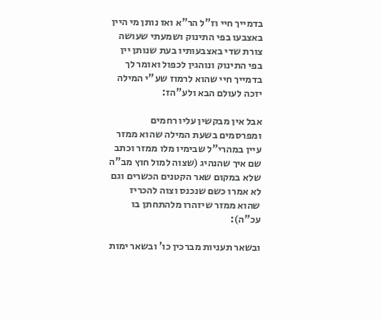בדמייך חיי וז"ל הר"א ואז נותן מי היין באצבעו בפי התינוק ושמעתי שעושה צורת שדי באצבעותיו בעת שנותן יין בפי התינוק ונוהגין לכפול ואומר לך בדמייך חיי שהוא לרמוז שע"י המילה יזכה לעולם הבא ולע"הז:

אבל אין מבקשין עליו רחמים ומפרסמים בשעת המילה שהוא ממזר עיין במהרי"ל שבימיו מלו ממזר וכתב שם איך שהנהיג (שצוה למול חוץ מב"ה שלא במקום שאר הקטנים הכשרים וגם לא אמרו כשם שנכנס וצוה להכריז שהוא ממזר שיזהרו מלהתחתן בו עכ"ה):

ובשאר תעניות מברכין כו' ובשאר ימות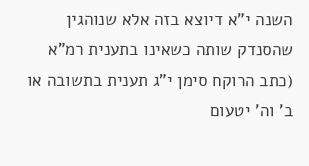השנה י"א דיוצא בזה אלא שנוהגין שהסנדק שותה כשאינו בתענית רמ"א (כתב הרוקח סימן י"ג תענית בתשובה או ב' וה' יטעום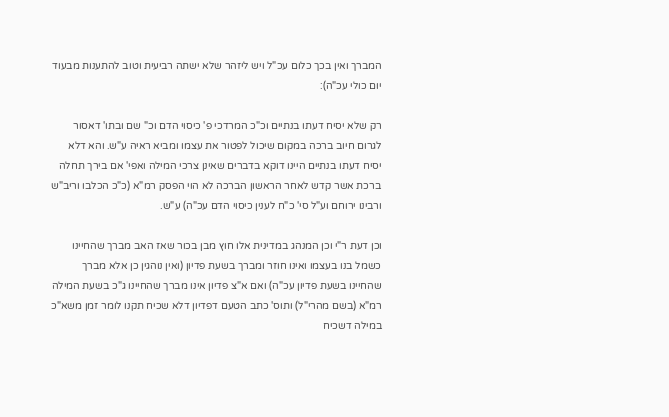המברך ואין בכך כלום עכ"ל ויש ליזהר שלא ישתה רביעית וטוב להתענות מבעוד יום כולי עכ"ה):

רק שלא יסיח דעתו בנתיים וכ"כ המרדכי פ' כיסוי הדם וכ" שם ובתו' דאסור לגרום חיוב ברכה במקום שיכול לפטור את עצמו ומביא ראיה ע"ש. והא דלא יסיח דעתו בנתיים היינו דוקא בדברים שאינן צרכי המילה ואפי' אם בירך תחלה ברכת אשר קדש לאחר הראשון הברכה לא הוי הפסק רמ"א (כ"כ הכלבו וריב"ש ורבינו ירוחם וע"ל סי' כ"ח לענין כיסוי הדם עכ"ה) ע"ש.

וכן דעת ר"י וכן המנהג במדינית אלו חוץ מבן בכור שאז האב מברך שהחיינו כשמל בנו בעצמו ואינו חוזר ומברך בשעת פדיון (ואין נוהגין כן אלא מברך שהחיינו בשעת פדיון עכ"ה) ואם א"צ פדיון אינו מברך שהחיינו ג"כ בשעת המילה רמ"א (בשם מהרי"ל) ותוס' כתב הטעם דפדיון דלא שכיח תקנו לומר זמן משא"כ במילה דשכיח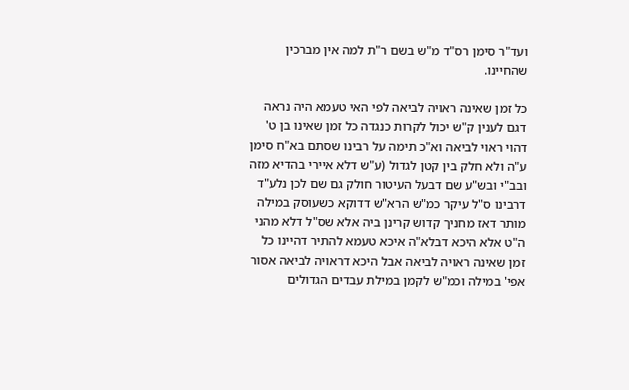ועד"ר סימן רס"ד מ"ש בשם ר"ת למה אין מברכין שהחיינו.

כל זמן שאינה ראויה לביאה לפי האי טעמא היה נראה דגם לענין ק"ש יכול לקרות כנגדה כל זמן שאינו בן ט' דהוי ראוי לביאה וא"כ תימה על רבינו שסתם בא"ח סימן ע"ה ולא חלק בין קטן לגדול (ע"ש דלא איירי בהדיא מזה ובב"י ובש"ע שם דבעל העיטור חולק גם שם לכן נלע"ד דרבינו ס"ל עיקר כמ"ש הרא"ש דדוקא כשעוסק במילה מותר דאז מחניך קדוש קרינן ביה אלא שס"ל דלא מהני ה"ט אלא היכא דבלא"ה איכא טעמא להתיר דהיינו כל זמן שאינה ראויה לביאה אבל היכא דראויה לביאה אסור אפי' במילה וכמ"ש לקמן במילת עבדים הגדולים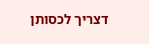דצריך לכסותן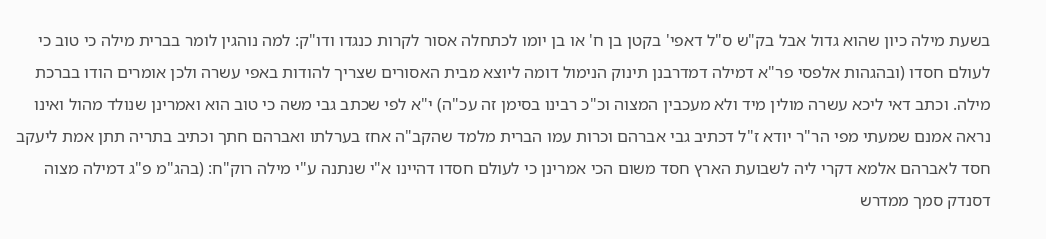בשעת מילה כיון שהוא גדול אבל בק"ש ס"ל דאפי' בקטן בן ח' או בן יומו לכתחלה אסור לקרות כנגדו ודו"ק: למה נוהגין לומר בברית מילה כי טוב כי לעולם חסדו (ובהגהות אלפסי פר"א דמילה דמדרבנן תינוק הנימול דומה ליוצא מבית האסורים שצריך להודות באפי עשרה ולכן אומרים הודו בברכת מילה. וכתב דאי ליכא עשרה מולין מיד ולא מעכבין המצוה וכ"כ רבינו בסימן זה עכ"ה) י"א לפי שכתב גבי משה כי טוב הוא ואמרינן שנולד מהול ואינו נראה אמנם שמעתי מפי הר"ר יודא ז"ל דכתיב גבי אברהם וכרות עמו הברית מלמד שהקב"ה אחז בערלתו ואברהם חתך וכתיב בתריה תתן אמת ליעקב חסד לאברהם אלמא דקרי ליה לשבועת הארץ חסד משום הכי אמרינן כי לעולם חסדו דהיינו א"י שנתנה ע"י מילה רוק"ח: (בהג"מ פ"ג דמילה מצוה דסנדק סמך ממדרש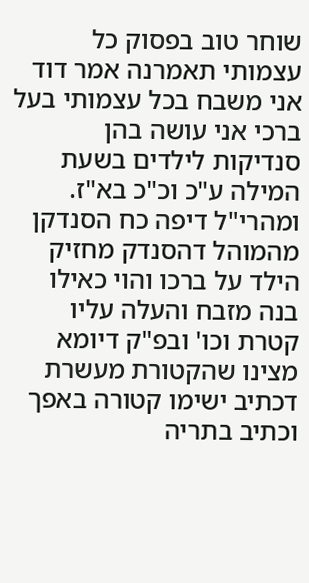שוחר טוב בפסוק כל עצמותי תאמרנה אמר דוד אני משבח בכל עצמותי בעל ברכי אני עושה בהן סנדיקות לילדים בשעת המילה ע"כ וכ"כ בא"ז. ומהרי"ל דיפה כח הסנדקן מהמוהל דהסנדק מחזיק הילד על ברכו והוי כאילו בנה מזבח והעלה עליו קטרת וכו' ובפ"ק דיומא מצינו שהקטורת מעשרת דכתיב ישימו קטורה באפך וכתיב בתריה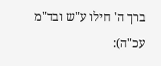ברך ה' חילו ע"ש ובד"מ עכ"ה):